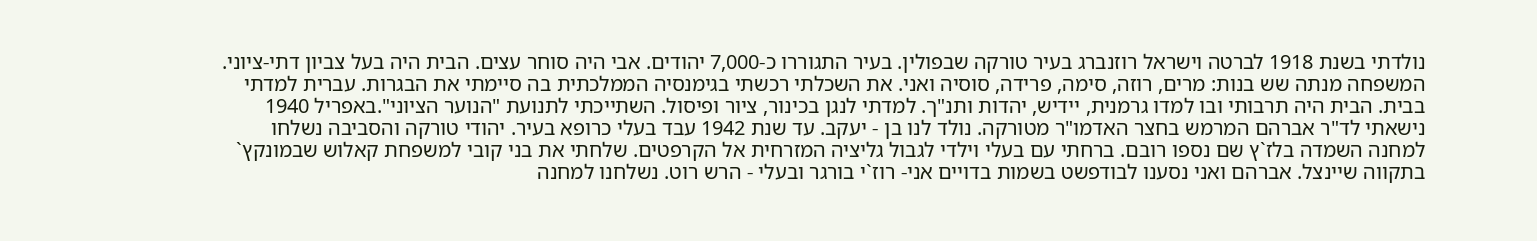נולדתי בשנת 1918 לברטה וישראל רוזנברג בעיר טורקה שבפולין. בעיר התגוררו כ-7,000 יהודים. אבי היה סוחר עצים. הבית היה בעל צביון דתי-ציוני. המשפחה מנתה שש בנות: מרים, רוזה, סימה, פרידה, סוסיה ואני. את השכלתי רכשתי בגימנסיה הממלכתית בה סיימתי את הבגרות. עברית למדתי בבית. הבית היה תרבותי ובו למדו גרמנית, יידיש, יהדות ותנ"ך. למדתי לנגן בכינור, ציור ופיסול. השתייכתי לתנועת "הנוער הציוני".באפריל 1940 נישאתי לד"ר אברהם המרמש בחצר האדמו"ר מטורקה. נולד לנו בן - יעקב. עד שנת 1942 עבד בעלי כרופא בעיר. יהודי טורקה והסביבה נשלחו למחנה השמדה בלז`ץ שם נספו רובם. ברחתי עם בעלי וילדי לגבול גליציה המזרחית אל הקרפטים. שלחתי את בני קובי למשפחת קאלוש שבמונקץ` בתקווה שיינצל. אברהם ואני נסענו לבודפשט בשמות בדויים אני- רוז`י בורגר ובעלי - הרש רוט. נשלחנו למחנה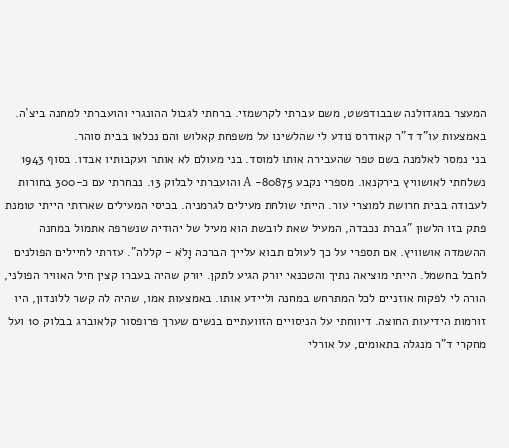המעצר במגדולנה שבבודפשט, משם עברתי לקרשמזי. ברחתי לגבול ההונגרי והועברתי למחנה ביצ`ה. באמצעות עו"ד ד"ר קאודרס נודע לי שהלשינו על משפחת קאלוש והם נכלאו בבית סוהר.
בני נמסר לאלמנה בשם טפר שהעבירה אותו למוסד. בני מעולם לא אותר ועקבותיו אבדו. בסוף 1943 נשלחתי לאושוויץ בירקנאו. מספרי נקבע 80875- A והועברתי לבלוק 13. נבחרתי עם כ-300 בחורות לעבודה בבית חרושת למוצרי עור. הייתי שולחת מעילים לגרמניה. בכיסי המעילים שארזתי הייתי טומנת פתק בזו הלשון "גברת נכבדה, המעיל שאת לובשת הוא מעיל של יהודיה שנשרפה אתמול במחנה ההשמדה אושוויץ. אם תספרי על כך לעולם תבוא עלייך הברכה וָלֹא - קללה". עזרתי לחיילים הפולנים לחבל בחשמל. הייתי מוציאה נתיך והטכנאי יורק הגיע לתקן. יורק שהיה בעברו קצין חיל האוויר הפולני, הורה לי לפקוח אוזניים לכל המתרחש במחנה וליידע אותו. באמצעות אמו, שהיה לה קשר ללונדון, היו זורמות הידיעות החוצה. דיווחתי על הניסויים הזוועתיים בנשים שערך פרופסור קלאוברג בבלוק 10 ועל מחקרי ד"ר מנגלה בתאומים, על אורלי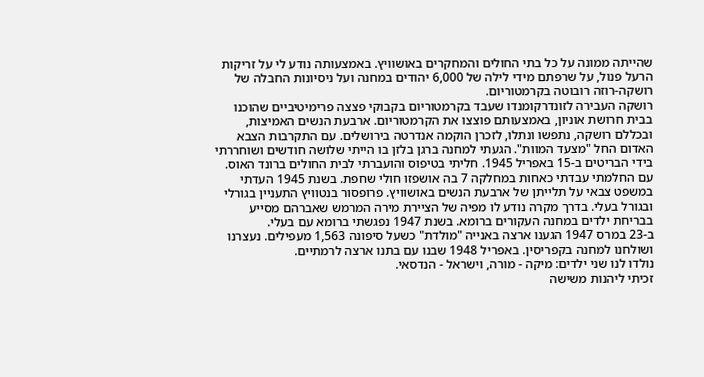שהייתה ממונה על כל בתי החולים והמחקרים באושוויץ. באמצעותה נודע לי על זריקות הרעל פנול, על שרפתם מידי לילה של 6,000 יהודים במחנה ועל ניסיונות החבלה של רושקה-רוזה רובוטה בקרמטוריום.
רושקה העבירה לזונדרקומנדו שעבד בקרמטוריום בקבוקי פצצה פרימיטיביים שהוכנו בבית חרושת אוניון, באמצעותם פוצצו את הקרמטוריום. ארבעת הנשים האמיצות, ובכללם רושקה, נתפשו ונתלו, לזכרן הוקמה אנדרטה בירושלים. עם התקרבות הצבא האדום החל "מצעד המוות". הגעתי למחנה ברגן בלזן בו הייתי שלושה חודשים ושוחררתי בידי הבריטים ב-15 באפריל 1945. חליתי בטיפוס והועברתי לבית החולים ברונד האוס. עם החלמתי עבדתי כאחות במחלקה 7 בה אושפזו חולי שחפת. בשנת 1945 העדתי במשפט צבאי על תלייתן של ארבעת הנשים באושוויץ. פרופסור בנטוויץ התעניין בגורלי ובגורל בעלי. בדרך מקרה נודע לו מפיה של הציירת מירה המרמש שאברהם מסייע בבריחת ילדים במחנה העקורים ברומא. בשנת 1947 נפגשתי ברומא עם בעלי.
ב-23 במרס 1947 הגענו ארצה באנייה "מולדת" כשעל סיפונה 1,563 מעפילים. נעצרנו ושולחנו למחנה בקפריסין. באפריל 1948 שבנו עם בתנו ארצה לרמתיים.
נולדו לנו שני ילדים: מיקה - מורה, וישראל - הנדסאי.
זכיתי ליהנות משישה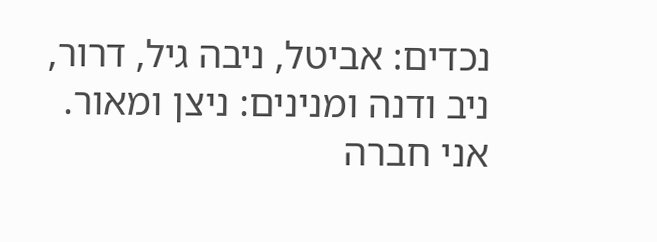נכדים: אביטל, ניבה גיל, דרור, ניב ודנה ומנינים: ניצן ומאור.
אני חברה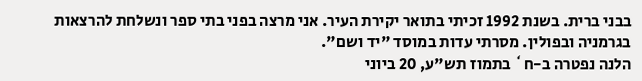בבני ברית. בשנת 1992 זכיתי בתואר יקירת העיר. אני מרצה בפני בתי ספר ונשלחת להרצאות בגרמניה ובפולין. מסרתי עדות במוסד "יד ושם".
הלנה נפטרה ב-ח` בתמוז תש"ע, 20 ביוני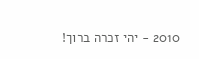2010 - יהי זכרה ברוך!